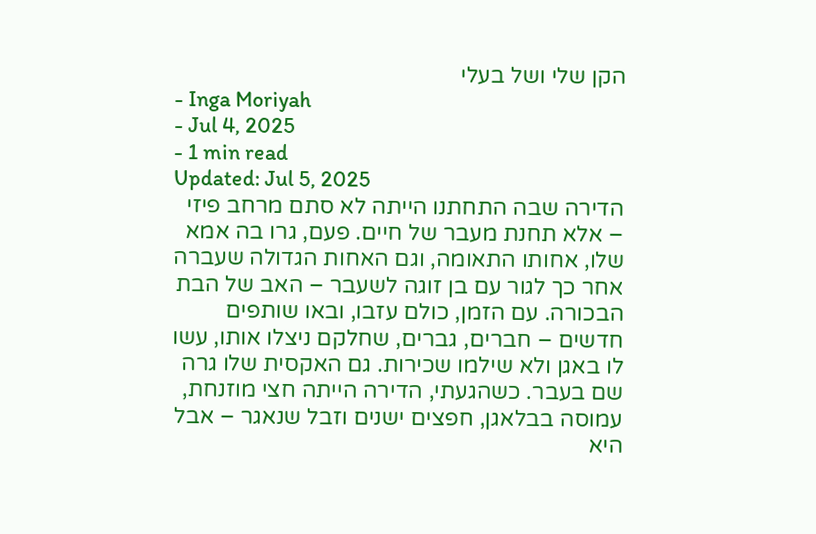הקן שלי ושל בעלי
- Inga Moriyah
- Jul 4, 2025
- 1 min read
Updated: Jul 5, 2025
הדירה שבה התחתנו הייתה לא סתם מרחב פיזי – אלא תחנת מעבר של חיים. פעם, גרו בה אמא שלו, אחותו התאומה, וגם האחות הגדולה שעברה אחר כך לגור עם בן זוגה לשעבר – האב של הבת הבכורה. עם הזמן, כולם עזבו, ובאו שותפים חדשים – חברים, גברים, שחלקם ניצלו אותו, עשו לו באגן ולא שילמו שכירות. גם האקסית שלו גרה שם בעבר. כשהגעתי, הדירה הייתה חצי מוזנחת, עמוסה בבלאגן, חפצים ישנים וזבל שנאגר – אבל היא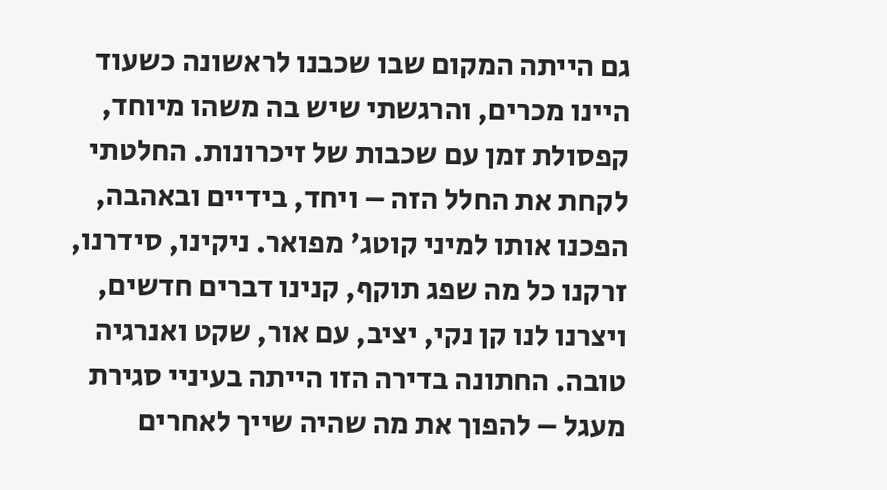גם הייתה המקום שבו שכבנו לראשונה כשעוד היינו מכרים, והרגשתי שיש בה משהו מיוחד, קפסולת זמן עם שכבות של זיכרונות. החלטתי לקחת את החלל הזה – ויחד, בידיים ובאהבה, הפכנו אותו למיני קוטג' מפואר. ניקינו, סידרנו, זרקנו כל מה שפג תוקף, קנינו דברים חדשים, ויצרנו לנו קן נקי, יציב, עם אור, שקט ואנרגיה טובה. החתונה בדירה הזו הייתה בעיניי סגירת מעגל – להפוך את מה שהיה שייך לאחרים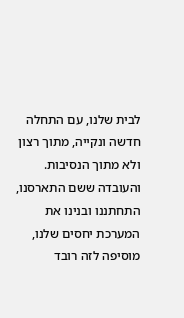לבית שלנו, עם התחלה חדשה ונקייה, מתוך רצון ולא מתוך הנסיבות.
והעובדה ששם התארסנו, התחתננו ובנינו את המערכת יחסים שלנו, מוסיפה לזה רובד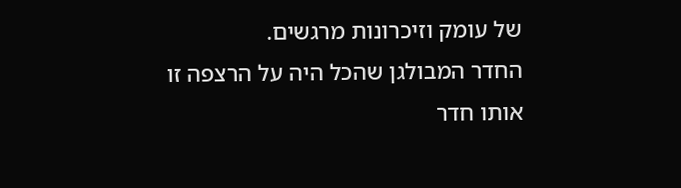של עומק וזיכרונות מרגשים.
החדר המבולגן שהכל היה על הרצפה זו אותו חדר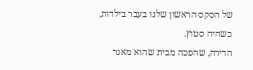של הסקס הראשון שלנו בעבר בילדות, כשהיה סטוץ.
הדירה, שהפכה מבית שהוא מאגר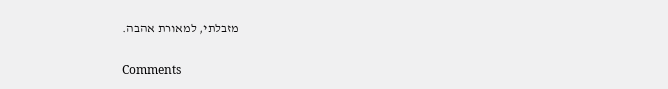מזבלתי, למאורת אהבה.

Comments